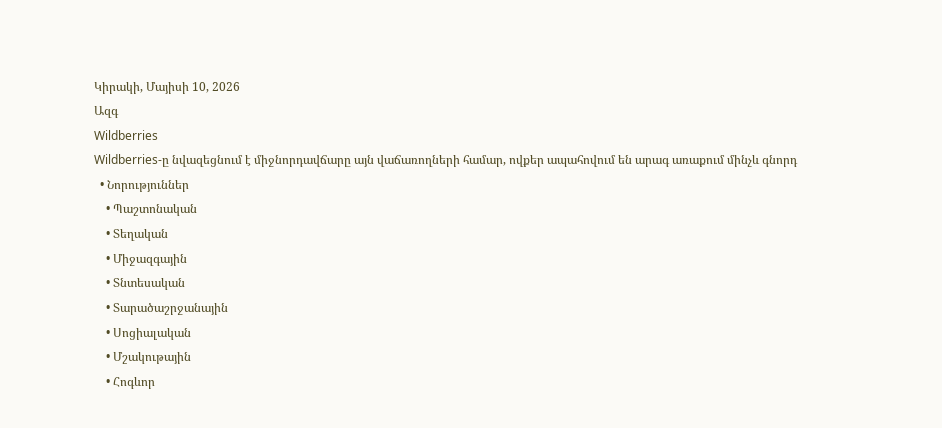Կիրակի, Մայիսի 10, 2026
Ազգ
Wildberries
Wildberries-ը նվազեցնում է միջնորդավճարը այն վաճառողների համար, ովքեր ապահովում են արագ առաքում մինչև գնորդ
  • Նորություններ
    • Պաշտոնական
    • Տեղական
    • Միջազգային
    • Տնտեսական
    • Տարածաշրջանային
    • Սոցիալական
    • Մշակութային
    • Հոգևոր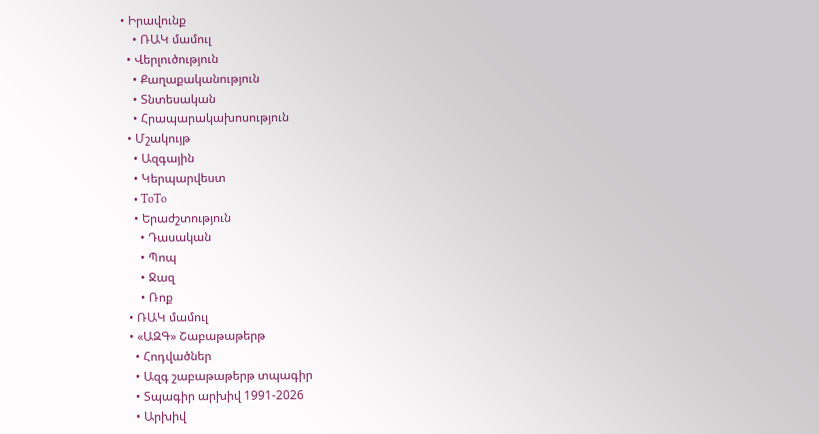• Իրավունք
    • ՌԱԿ մամուլ
  • Վերլուծություն
    • Քաղաքականություն
    • Տնտեսական
    • Հրապարակախոսություն
  • Մշակույթ
    • Ազգային
    • Կերպարվեստ
    • ToTo
    • Երաժշտություն
      • Դասական
      • Պոպ
      • Ջազ
      • Ռոք
  • ՌԱԿ մամուլ
  • «ԱԶԳ» Շաբաթաթերթ
    • Հոդվածներ
    • Ազգ շաբաթաթերթ տպագիր
    • Տպագիր արխիվ 1991-2026
    • Արխիվ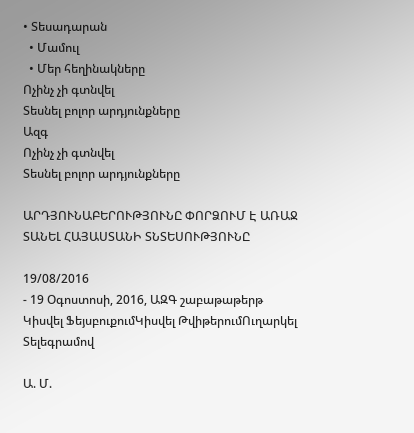• Տեսադարան
  • Մամուլ
  • Մեր հեղինակները
Ոչինչ չի գտնվել
Տեսնել բոլոր արդյունքները
Ազգ
Ոչինչ չի գտնվել
Տեսնել բոլոր արդյունքները

ԱՐԴՅՈՒՆԱԲԵՐՈՒԹՅՈՒՆԸ ՓՈՐՁՈՒՄ Է ԱՌԱՋ ՏԱՆԵԼ ՀԱՅԱՍՏԱՆԻ ՏՆՏԵՍՈՒԹՅՈՒՆԸ

19/08/2016
- 19 Օգոստոսի, 2016, ԱԶԳ շաբաթաթերթ
Կիսվել ՖեյսբուքումԿիսվել ԹվիթերումՈւղարկել Տելեգրամով

Ա. Մ.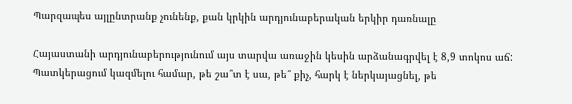Պարզապես այլընտրանք չունենք, քան կրկին արդյունաբերական երկիր դառնալը

Հայաստանի արդյունաբերությունում այս տարվա առաջին կեսին արձանագրվել է 8,9 տոկոս աճ: Պատկերացում կազմելու համար, թե շա՞տ է սա, թե՞ քիչ, հարկ է ներկայացնել, թե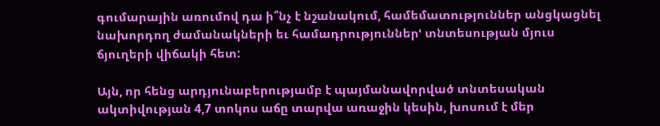գումարային առումով դա ի՞նչ է նշանակում, համեմատություններ անցկացնել նախորդող ժամանակների եւ համադրություններՙ տնտեսության մյուս ճյուղերի վիճակի հետ:

Այն, որ հենց արդյունաբերությամբ է պայմանավորված տնտեսական ակտիվության 4,7 տոկոս աճը տարվա առաջին կեսին, խոսում է մեր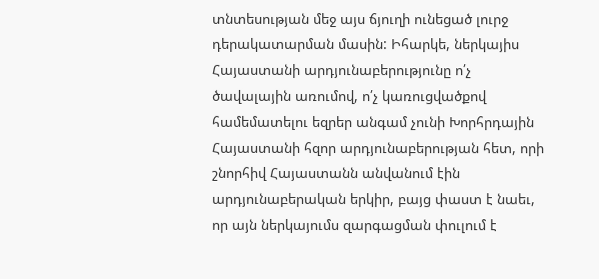տնտեսության մեջ այս ճյուղի ունեցած լուրջ դերակատարման մասին: Իհարկե, ներկայիս Հայաստանի արդյունաբերությունը ո՛չ ծավալային առումով, ո՛չ կառուցվածքով համեմատելու եզրեր անգամ չունի Խորհրդային Հայաստանի հզոր արդյունաբերության հետ, որի շնորհիվ Հայաստանն անվանում էին արդյունաբերական երկիր, բայց փաստ է նաեւ, որ այն ներկայումս զարգացման փուլում է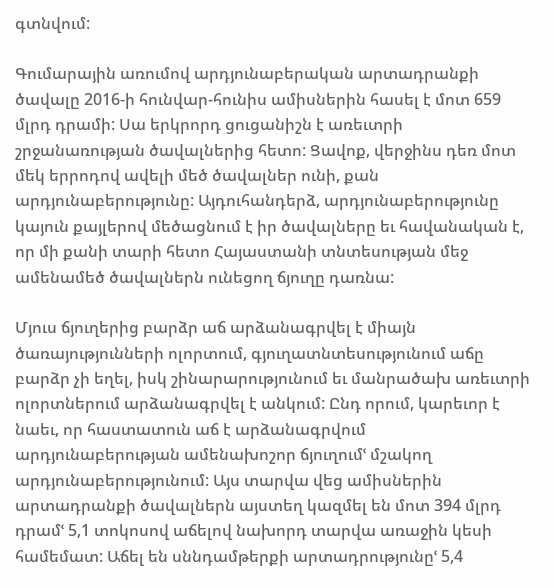գտնվում:

Գումարային առումով արդյունաբերական արտադրանքի ծավալը 2016-ի հունվար-հունիս ամիսներին հասել է մոտ 659 մլրդ դրամի: Սա երկրորդ ցուցանիշն է առեւտրի շրջանառության ծավալներից հետո: Ցավոք, վերջինս դեռ մոտ մեկ երրոդով ավելի մեծ ծավալներ ունի, քան արդյունաբերությունը: Այդուհանդերձ, արդյունաբերությունը կայուն քայլերով մեծացնում է իր ծավալները եւ հավանական է, որ մի քանի տարի հետո Հայաստանի տնտեսության մեջ ամենամեծ ծավալներն ունեցող ճյուղը դառնա:

Մյուս ճյուղերից բարձր աճ արձանագրվել է միայն ծառայությունների ոլորտում, գյուղատնտեսությունում աճը բարձր չի եղել, իսկ շինարարությունում եւ մանրածախ առեւտրի ոլորտներում արձանագրվել է անկում: Ընդ որում, կարեւոր է նաեւ, որ հաստատուն աճ է արձանագրվում արդյունաբերության ամենախոշոր ճյուղումՙ մշակող արդյունաբերությունում: Այս տարվա վեց ամիսներին արտադրանքի ծավալներն այստեղ կազմել են մոտ 394 մլրդ դրամՙ 5,1 տոկոսով աճելով նախորդ տարվա առաջին կեսի համեմատ: Աճել են սննդամթերքի արտադրությունըՙ 5,4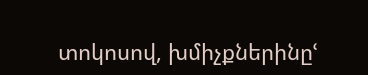տոկոսով, խմիչքներինըՙ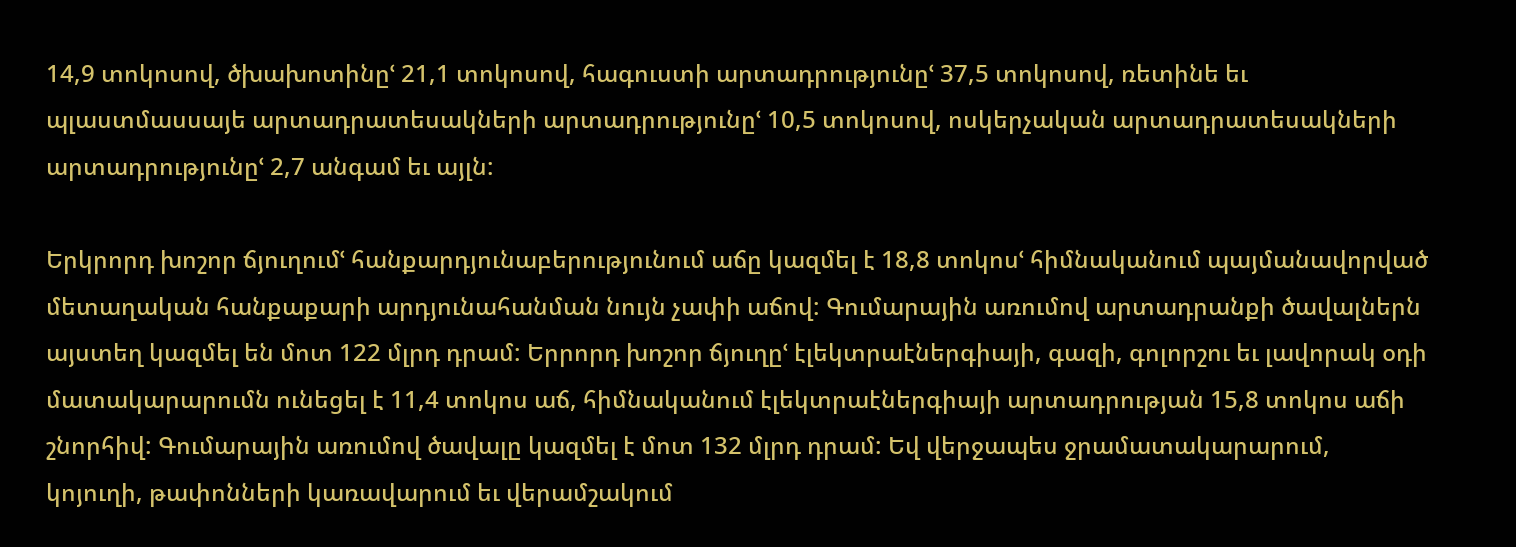14,9 տոկոսով, ծխախոտինըՙ 21,1 տոկոսով, հագուստի արտադրությունըՙ 37,5 տոկոսով, ռետինե եւ պլաստմասսայե արտադրատեսակների արտադրությունըՙ 10,5 տոկոսով, ոսկերչական արտադրատեսակների արտադրությունըՙ 2,7 անգամ եւ այլն:

Երկրորդ խոշոր ճյուղումՙ հանքարդյունաբերությունում աճը կազմել է 18,8 տոկոսՙ հիմնականում պայմանավորված մետաղական հանքաքարի արդյունահանման նույն չափի աճով: Գումարային առումով արտադրանքի ծավալներն այստեղ կազմել են մոտ 122 մլրդ դրամ: Երրորդ խոշոր ճյուղըՙ էլեկտրաէներգիայի, գազի, գոլորշու եւ լավորակ օդի մատակարարումն ունեցել է 11,4 տոկոս աճ, հիմնականում էլեկտրաէներգիայի արտադրության 15,8 տոկոս աճի շնորհիվ: Գումարային առումով ծավալը կազմել է մոտ 132 մլրդ դրամ: Եվ վերջապես ջրամատակարարում, կոյուղի, թափոնների կառավարում եւ վերամշակում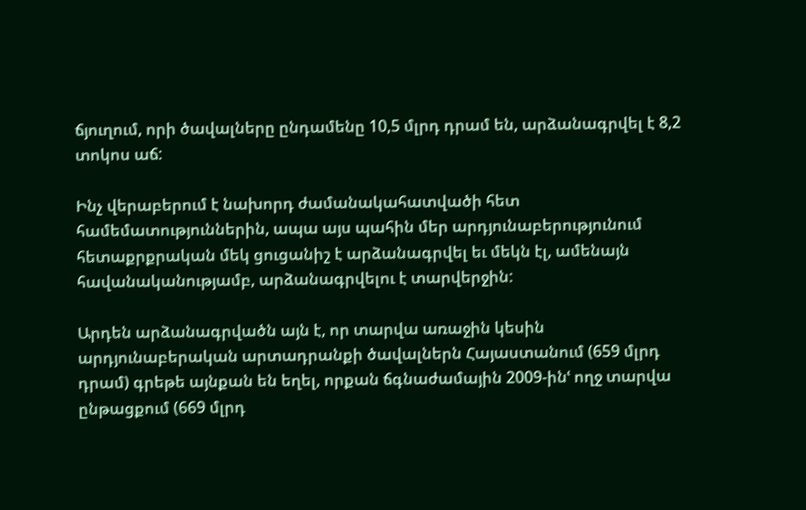ճյուղում, որի ծավալները ընդամենը 10,5 մլրդ դրամ են, արձանագրվել է 8,2 տոկոս աճ:

Ինչ վերաբերում է նախորդ ժամանակահատվածի հետ համեմատություններին, ապա այս պահին մեր արդյունաբերությունում հետաքրքրական մեկ ցուցանիշ է արձանագրվել եւ մեկն էլ, ամենայն հավանականությամբ, արձանագրվելու է տարվերջին:

Արդեն արձանագրվածն այն է, որ տարվա առաջին կեսին արդյունաբերական արտադրանքի ծավալներն Հայաստանում (659 մլրդ դրամ) գրեթե այնքան են եղել, որքան ճգնաժամային 2009-ինՙ ողջ տարվա ընթացքում (669 մլրդ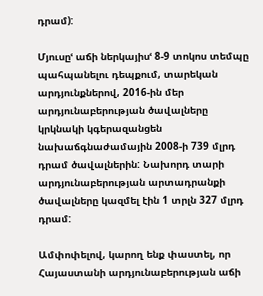դրամ):

Մյուսըՙ աճի ներկայիսՙ 8-9 տոկոս տեմպը պահպանելու դեպքում, տարեկան արդյունքներով, 2016-ին մեր արդյունաբերության ծավալները կրկնակի կգերազանցեն նախաճգնաժամային 2008-ի 739 մլրդ դրամ ծավալներին: Նախորդ տարի արդյունաբերության արտադրանքի ծավալները կազմել էին 1 տրլն 327 մլրդ դրամ:

Ամփոփելով, կարող ենք փաստել, որ Հայաստանի արդյունաբերության աճի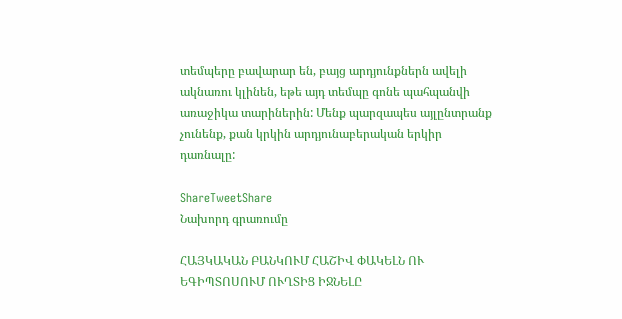տեմպերը բավարար են, բայց արդյունքներն ավելի ակնառու կլինեն, եթե այդ տեմպը գոնե պահպանվի առաջիկա տարիներին: Մենք պարզապես այլընտրանք չունենք, քան կրկին արդյունաբերական երկիր դառնալը:

ShareTweetShare
Նախորդ գրառումը

ՀԱՅԿԱԿԱՆ ԲԱՆԿՈՒՄ ՀԱՇԻՎ ՓԱԿԵԼՆ ՈՒ ԵԳԻՊՏՈՍՈՒՄ ՈՒՂՏԻՑ ԻՋՆԵԼԸ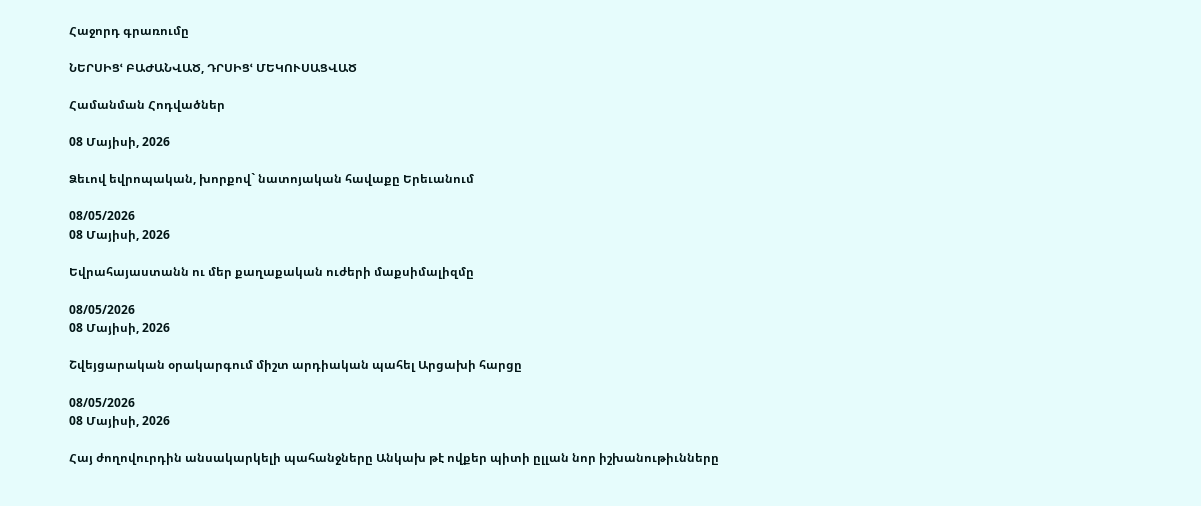Հաջորդ գրառումը

ՆԵՐՍԻՑՙ ԲԱԺԱՆՎԱԾ, ԴՐՍԻՑՙ ՄԵԿՈՒՍԱՑՎԱԾ

Համանման Հոդվածներ

08 Մայիսի, 2026

Ձեւով եվրոպական, խորքով` նատոյական հավաքը Երեւանում

08/05/2026
08 Մայիսի, 2026

Եվրահայաստանն ու մեր քաղաքական ուժերի մաքսիմալիզմը

08/05/2026
08 Մայիսի, 2026

Շվեյցարական օրակարգում միշտ արդիական պահել Արցախի հարցը

08/05/2026
08 Մայիսի, 2026

Հայ ժողովուրդին անսակարկելի պահանջները Անկախ թէ ովքեր պիտի ըլլան նոր իշխանութիւնները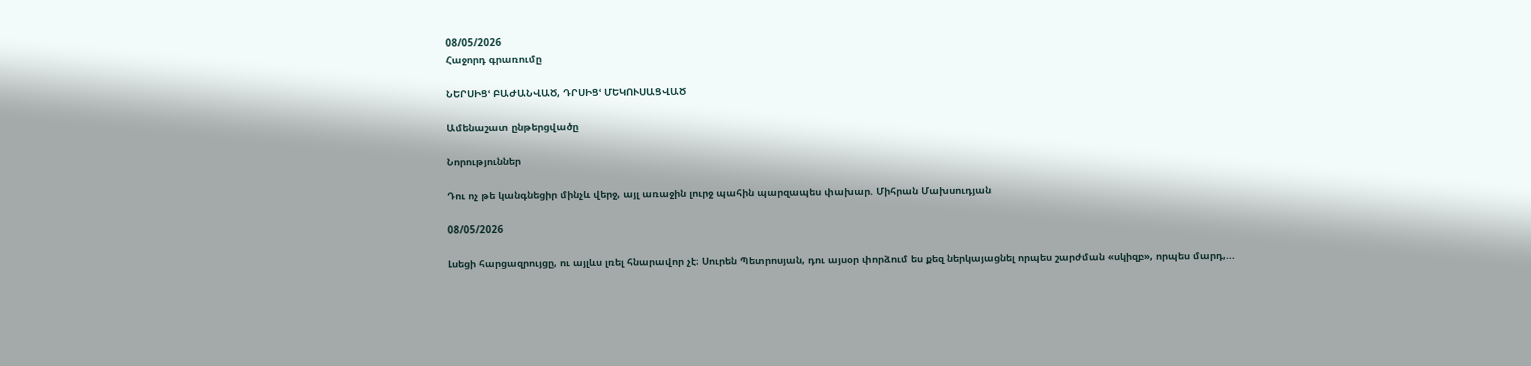08/05/2026
Հաջորդ գրառումը

ՆԵՐՍԻՑՙ ԲԱԺԱՆՎԱԾ, ԴՐՍԻՑՙ ՄԵԿՈՒՍԱՑՎԱԾ

Ամենաշատ ընթերցվածը

Նորություններ

Դու ոչ թե կանգնեցիր մինչև վերջ, այլ առաջին լուրջ պահին պարզապես փախար. Միհրան Մախսուդյան

08/05/2026

Լսեցի հարցազրույցը, ու այլևս լռել հնարավոր չէ։ Սուրեն Պետրոսյան, դու այսօր փորձում ես քեզ ներկայացնել որպես շարժման «սկիզբ», որպես մարդ,...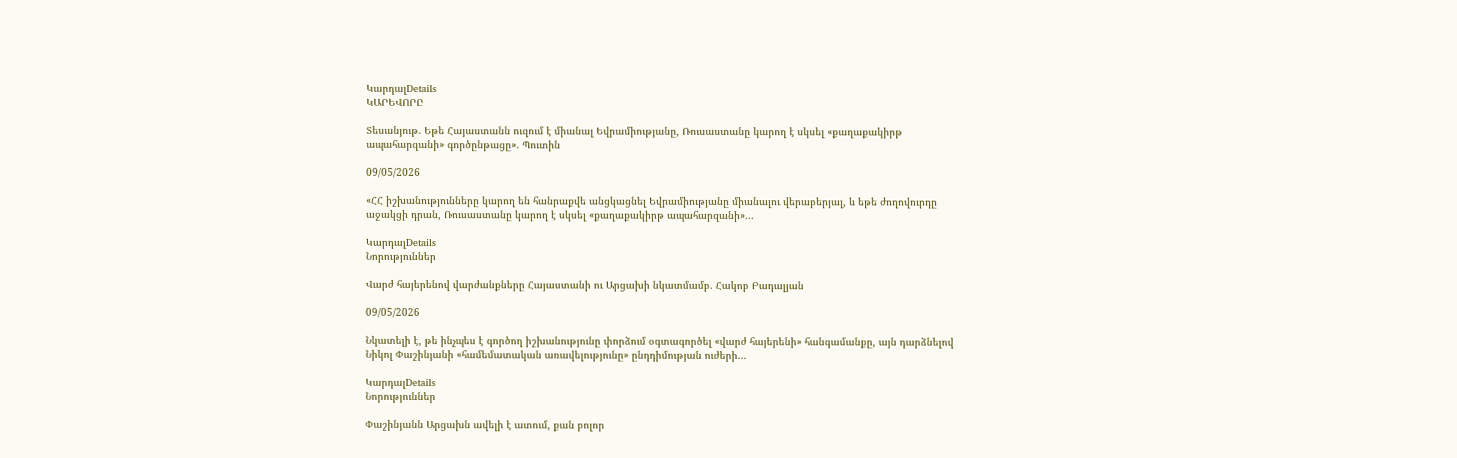ԿարդալDetails
ԿԱՐԵՎՈՐԸ

Տեսանյութ. Եթե Հայաստանն ուզում է միանալ Եվրամիությանը, Ռուսաստանը կարող է սկսել «քաղաքակիրթ ապահարզանի» գործընթացը». Պուտին

09/05/2026

«ՀՀ իշխանությունները կարող են հանրաքվե անցկացնել Եվրամիությանը միանալու վերաբերյալ, և եթե ժողովուրդը աջակցի դրան, Ռուսաստանը կարող է սկսել «քաղաքակիրթ ապահարզանի»...

ԿարդալDetails
Նորություններ

Վարժ հայերենով վարժանքները Հայաստանի ու Արցախի նկատմամբ. Հակոբ Բադալյան

09/05/2026

Նկատելի է, թե ինչպես է գործող իշխանությունը փորձում օգտագործել «վարժ հայերենի» հանգամանքը, այն դարձնելով Նիկոլ Փաշինյանի «համեմատական առավելությունը» ընդդիմության ուժերի...

ԿարդալDetails
Նորություններ

Փաշինյանն Արցախն ավելի է ատում, քան բոլոր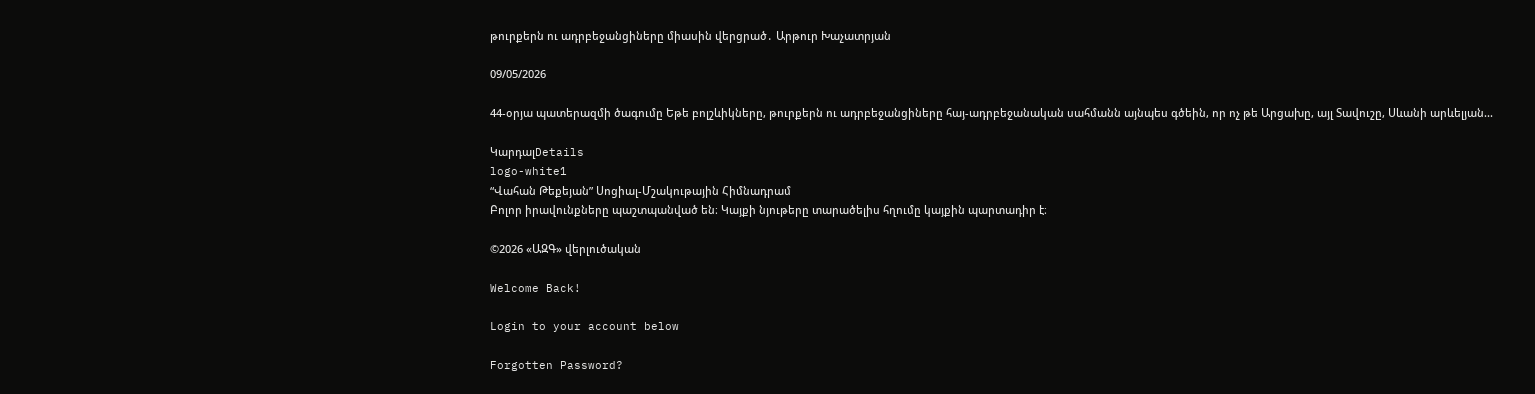թուրքերն ու ադրբեջանցիները միասին վերցրած․ Արթուր Խաչատրյան

09/05/2026

44-օրյա պատերազմի ծագումը Եթե բոլշևիկները, թուրքերն ու ադրբեջանցիները հայ-ադրբեջանական սահմանն այնպես գծեին, որ ոչ թե Արցախը, այլ Տավուշը, Սևանի արևելյան...

ԿարդալDetails
logo-white1
“Վահան Թեքեյան” Սոցիալ-Մշակութային Հիմնադրամ
Բոլոր իրավունքները պաշտպանված են։ Կայքի նյութերը տարածելիս հղումը կայքին պարտադիր է։

©2026 «ԱԶԳ» վերլուծական

Welcome Back!

Login to your account below

Forgotten Password?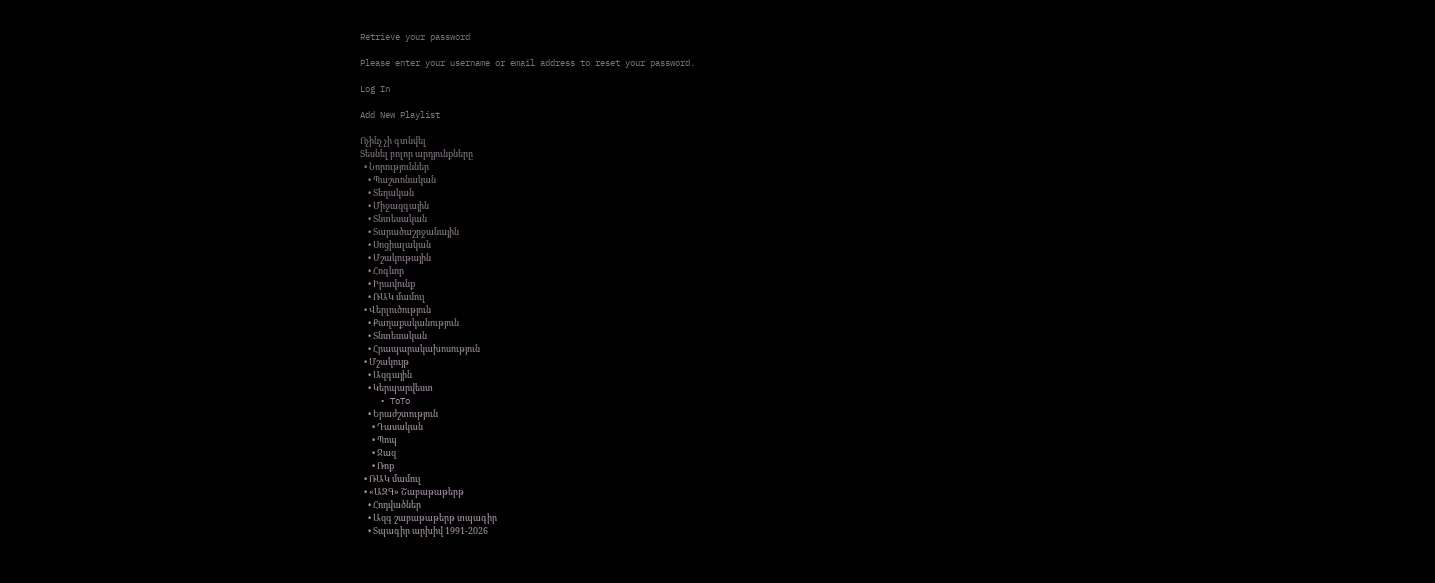Retrieve your password

Please enter your username or email address to reset your password.

Log In

Add New Playlist

Ոչինչ չի գտնվել
Տեսնել բոլոր արդյունքները
  • Նորություններ
    • Պաշտոնական
    • Տեղական
    • Միջազգային
    • Տնտեսական
    • Տարածաշրջանային
    • Սոցիալական
    • Մշակութային
    • Հոգևոր
    • Իրավունք
    • ՌԱԿ մամուլ
  • Վերլուծություն
    • Քաղաքականություն
    • Տնտեսական
    • Հրապարակախոսություն
  • Մշակույթ
    • Ազգային
    • Կերպարվեստ
    • ToTo
    • Երաժշտություն
      • Դասական
      • Պոպ
      • Ջազ
      • Ռոք
  • ՌԱԿ մամուլ
  • «ԱԶԳ» Շաբաթաթերթ
    • Հոդվածներ
    • Ազգ շաբաթաթերթ տպագիր
    • Տպագիր արխիվ 1991-2026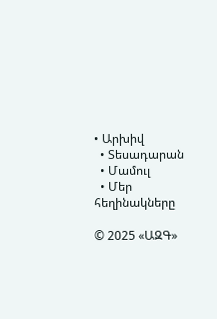• Արխիվ
  • Տեսադարան
  • Մամուլ
  • Մեր հեղինակները

© 2025 «ԱԶԳ»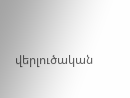վերլուծական